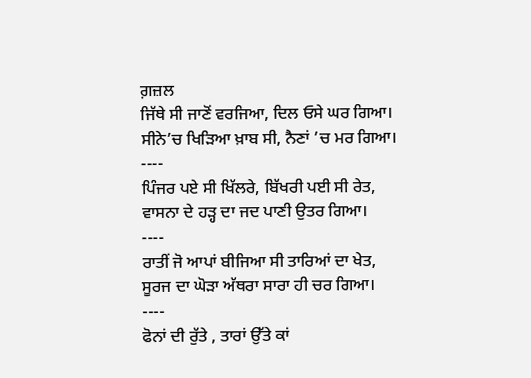ਗ਼ਜ਼ਲ
ਜਿੱਥੇ ਸੀ ਜਾਣੋਂ ਵਰਜਿਆ, ਦਿਲ ਓਸੇ ਘਰ ਗਿਆ।
ਸੀਨੇ’ਚ ਖਿੜਿਆ ਖ਼ਾਬ ਸੀ, ਨੈਣਾਂ ’ਚ ਮਰ ਗਿਆ।
----
ਪਿੰਜਰ ਪਏ ਸੀ ਖਿੱਲਰੇ, ਬਿੱਖਰੀ ਪਈ ਸੀ ਰੇਤ,
ਵਾਸਨਾ ਦੇ ਹੜ੍ਹ ਦਾ ਜਦ ਪਾਣੀ ਉਤਰ ਗਿਆ।
----
ਰਾਤੀਂ ਜੋ ਆਪਾਂ ਬੀਜਿਆ ਸੀ ਤਾਰਿਆਂ ਦਾ ਖੇਤ,
ਸੂਰਜ ਦਾ ਘੋੜਾ ਅੱਥਰਾ ਸਾਰਾ ਹੀ ਚਰ ਗਿਆ।
----
ਫੋਨਾਂ ਦੀ ਰੁੱਤੇ , ਤਾਰਾਂ ਉੱਤੇ ਕਾਂ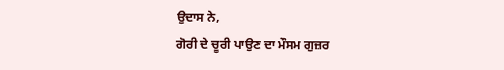ਉਦਾਸ ਨੇ,
ਗੋਰੀ ਦੇ ਚੂਰੀ ਪਾਉਣ ਦਾ ਮੌਸਮ ਗੁਜ਼ਰ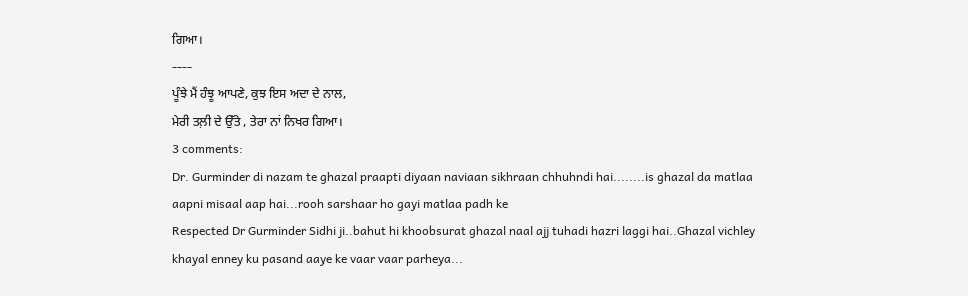ਗਿਆ।
----
ਪੂੰਝੇ ਮੈਂ ਹੰਝੂ ਆਪਣੇ, ਕੁਝ ਇਸ ਅਦਾ ਦੇ ਨਾਲ,
ਮੇਰੀ ਤਲ਼ੀ ਦੇ ਉੱਤੇ , ਤੇਰਾ ਨਾਂ ਨਿਖਰ ਗਿਆ।
3 comments:
Dr. Gurminder di nazam te ghazal praapti diyaan naviaan sikhraan chhuhndi hai........is ghazal da matlaa aapni misaal aap hai...rooh sarshaar ho gayi matlaa padh ke
Respected Dr Gurminder Sidhi ji..bahut hi khoobsurat ghazal naal ajj tuhadi hazri laggi hai..Ghazal vichley khayal enney ku pasand aaye ke vaar vaar parheya...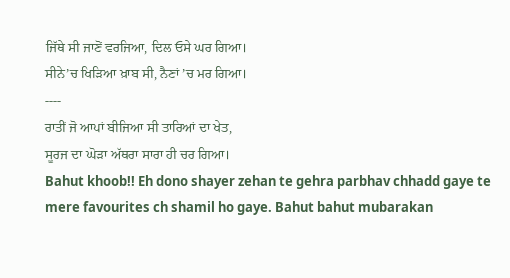ਜਿੱਥੇ ਸੀ ਜਾਣੋਂ ਵਰਜਿਆ, ਦਿਲ ਓਸੇ ਘਰ ਗਿਆ।
ਸੀਨੇ’ਚ ਖਿੜਿਆ ਖ਼ਾਬ ਸੀ, ਨੈਣਾਂ ’ਚ ਮਰ ਗਿਆ।
----
ਰਾਤੀਂ ਜੋ ਆਪਾਂ ਬੀਜਿਆ ਸੀ ਤਾਰਿਆਂ ਦਾ ਖੇਤ,
ਸੂਰਜ ਦਾ ਘੋੜਾ ਅੱਥਰਾ ਸਾਰਾ ਹੀ ਚਰ ਗਿਆ।
Bahut khoob!! Eh dono shayer zehan te gehra parbhav chhadd gaye te mere favourites ch shamil ho gaye. Bahut bahut mubarakan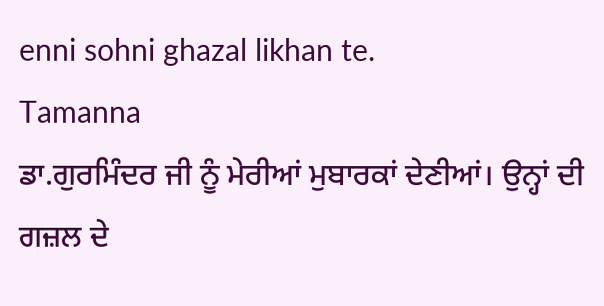enni sohni ghazal likhan te.
Tamanna
ਡਾ.ਗੁਰਮਿੰਦਰ ਜੀ ਨੂੰ ਮੇਰੀਆਂ ਮੁਬਾਰਕਾਂ ਦੇਣੀਆਂ। ਉਨ੍ਹਾਂ ਦੀ ਗਜ਼ਲ ਦੇ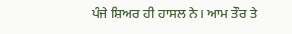ਪੰਜੇ ਸ਼ਿਅਰ ਹੀ ਹਾਸਲ ਨੇ। ਆਮ ਤੌਰ ਤੇ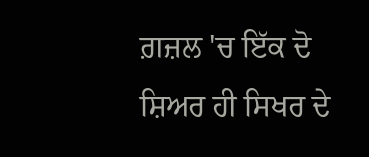ਗ਼ਜ਼ਲ 'ਚ ਇੱਕ ਦੋ ਸ਼ਿਅਰ ਹੀ ਸਿਖਰ ਦੇ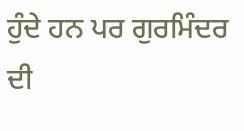ਹੁੰਦੇ ਹਨ ਪਰ ਗੁਰਮਿੰਦਰ ਦੀ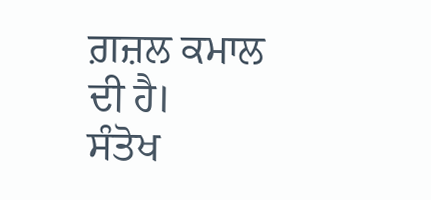ਗ਼ਜ਼ਲ ਕਮਾਲ ਦੀ ਹੈ।
ਸੰਤੋਖ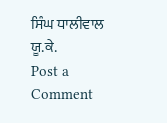ਸਿੰਘ ਧਾਲੀਵਾਲ
ਯੂ.ਕੇ.
Post a Comment